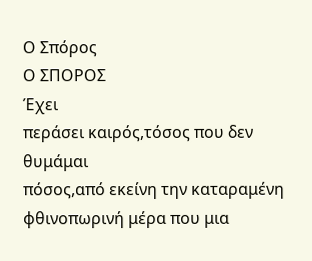Ο Σπόρος
Ο ΣΠΟΡΟΣ
Έχει
περάσει καιρός,τόσος που δεν θυμάμαι
πόσος,από εκείνη την καταραμένη
φθινοπωρινή μέρα που μια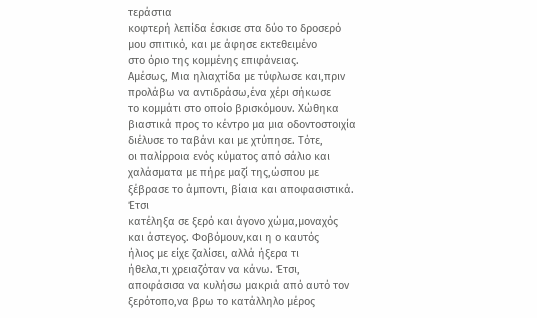τεράστια
κοφτερή λεπίδα έσκισε στα δύο το δροσερό
μου σπιτικό, και με άφησε εκτεθειμένο
στο όριο της κομμένης επιφάνειας.
Αμέσως, Μια ηλιαχτίδα με τύφλωσε και,πριν
προλάβω να αντιδράσω,ένα χέρι σήκωσε
το κομμάτι στο οποίο βρισκόμουν. Χώθηκα
βιαστικά προς το κέντρο μα μια οδοντοστοιχία
διέλυσε το ταβάνι και με χτύπησε. Τότε,
οι παλίρροια ενός κύματος από σάλιο και
χαλάσματα με πήρε μαζί της,ώσπου με
ξέβρασε το άμποντι, βίαια και αποφασιστικά.
Έτσι
κατέληξα σε ξερό και άγονο χώμα,μοναχός
και άστεγος. Φοβόμουν,και η ο καυτός
ήλιος με είχε ζαλίσει, αλλά ήξερα τι
ήθελα,τι χρειαζόταν να κάνω. Έτσι,
αποφάσισα να κυλήσω μακριά από αυτό τον
ξερότοπο,να βρω το κατάλληλο μέρος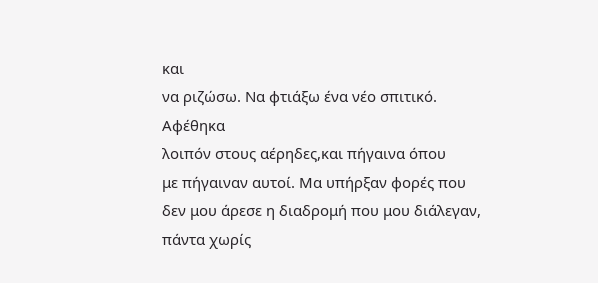και
να ριζώσω. Να φτιάξω ένα νέο σπιτικό.
Αφέθηκα
λοιπόν στους αέρηδες,και πήγαινα όπου
με πήγαιναν αυτοί. Μα υπήρξαν φορές που
δεν μου άρεσε η διαδρομή που μου διάλεγαν,
πάντα χωρίς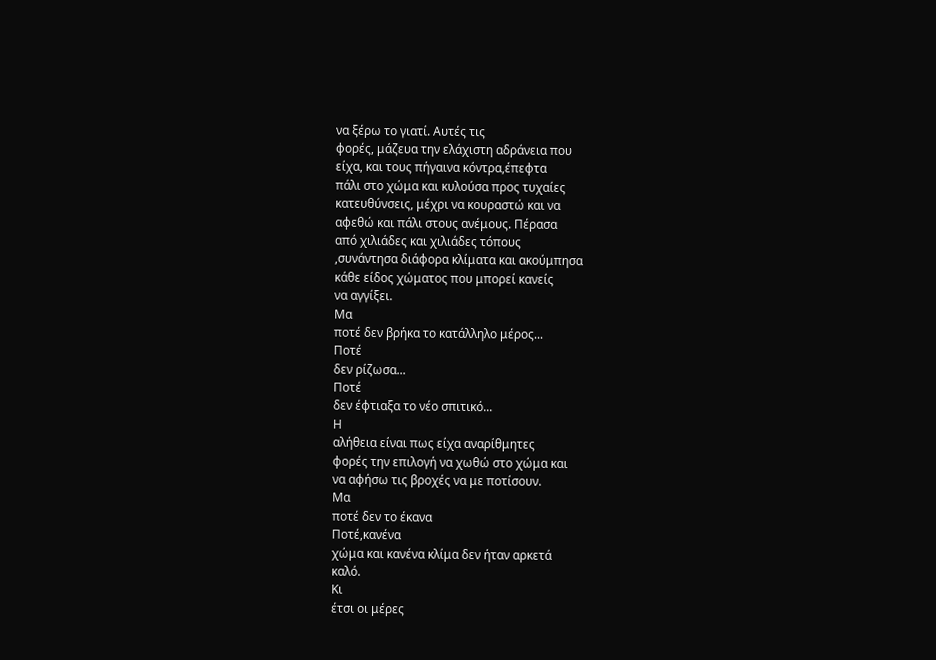να ξέρω το γιατί. Αυτές τις
φορές, μάζευα την ελάχιστη αδράνεια που
είχα, και τους πήγαινα κόντρα,έπεφτα
πάλι στο χώμα και κυλούσα προς τυχαίες
κατευθύνσεις, μέχρι να κουραστώ και να
αφεθώ και πάλι στους ανέμους. Πέρασα
από χιλιάδες και χιλιάδες τόπους
,συνάντησα διάφορα κλίματα και ακούμπησα
κάθε είδος χώματος που μπορεί κανείς
να αγγίξει.
Μα
ποτέ δεν βρήκα το κατάλληλο μέρος...
Ποτέ
δεν ρίζωσα...
Ποτέ
δεν έφτιαξα το νέο σπιτικό...
Η
αλήθεια είναι πως είχα αναρίθμητες
φορές την επιλογή να χωθώ στο χώμα και
να αφήσω τις βροχές να με ποτίσουν.
Μα
ποτέ δεν το έκανα
Ποτέ,κανένα
χώμα και κανένα κλίμα δεν ήταν αρκετά
καλό.
Κι
έτσι οι μέρες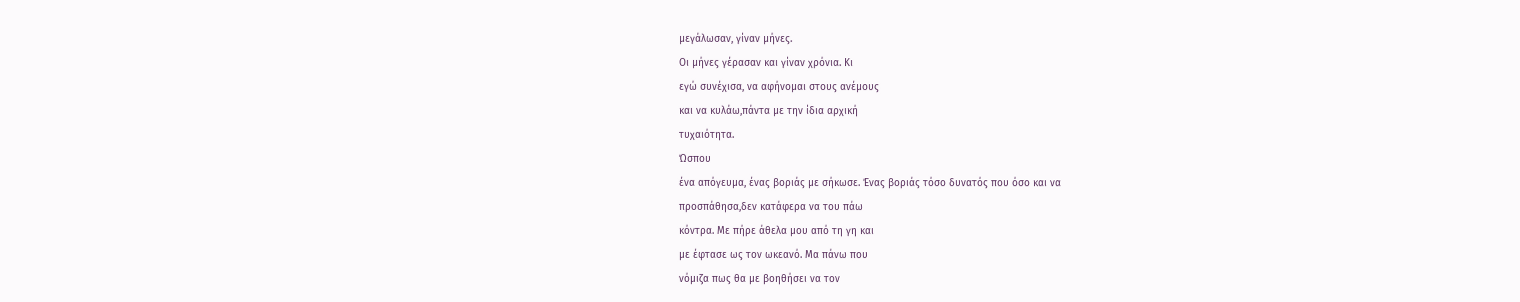μεγάλωσαν, γίναν μήνες.
Οι μήνες γέρασαν και γίναν χρόνια. Κι
εγώ συνέχισα, να αφήνομαι στους ανέμους
και να κυλάω,πάντα με την ίδια αρχική
τυχαιότητα.
Ώσπου
ένα απόγευμα, ένας βοριάς με σήκωσε. Ένας βοριάς τόσο δυνατός που όσο και να
προσπάθησα,δεν κατάφερα να του πάω
κόντρα. Με πήρε άθελα μου από τη γη και
με έφτασε ως τον ωκεανό. Μα πάνω που
νόμιζα πως θα με βοηθήσει να τον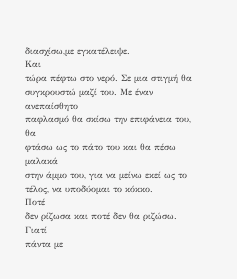διασχίσω,με εγκατέλειψε.
Και
τώρα πέφτω στο νερό. Σε μια στιγμή θα
συγκρουστώ μαζί του. Με έναν ανεπαίσθητο
παφλασμό θα σκίσω την επιφάνεια του, θα
φτάσω ως το πάτο του και θα πέσω μαλακά
στην άμμο του, για να μείνω εκεί ως το
τέλος, να υποδύομαι το κόκκο.
Ποτέ
δεν ρίζωσα και ποτέ δεν θα ριζώσω.
Γιατί
πάντα με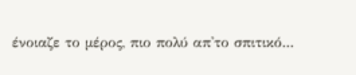ένοιαζε το μέρος, πιο πολύ απ'το σπιτικό...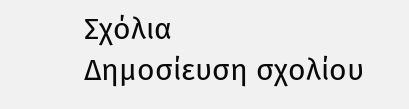Σχόλια
Δημοσίευση σχολίου